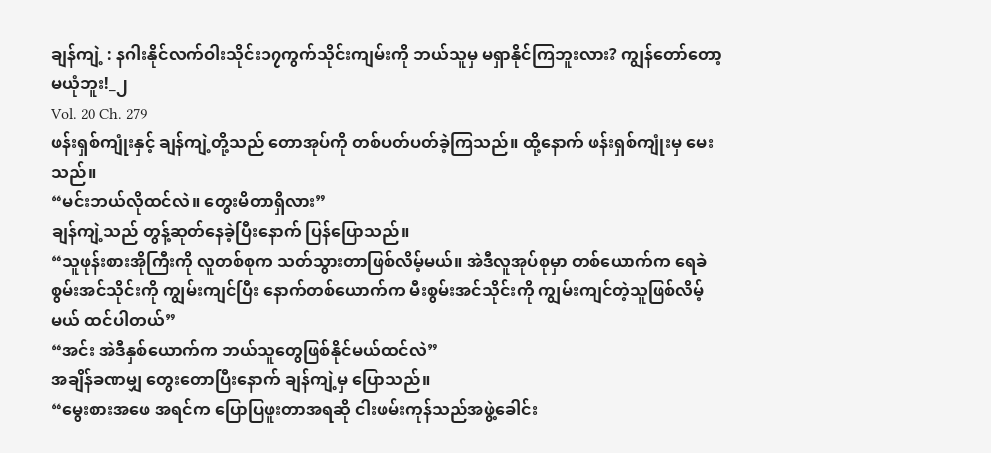ချန်ကျဲ့ : နဂါးနိုင်လက်ဝါးသိုင်း၁၇ကွက်သိုင်းကျမ်းကို ဘယ်သူမှ မရှာနိုင်ကြဘူးလား? ကျွန်တော်တော့ မယုံဘူး!_၂
Vol. 20 Ch. 279
ဖန်းရှစ်ကျုံးနှင့် ချန်ကျဲ့တို့သည် တောအုပ်ကို တစ်ပတ်ပတ်ခဲ့ကြသည်။ ထို့နောက် ဖန်းရှစ်ကျုံးမှ မေးသည်။
“မင်းဘယ်လိုထင်လဲ။ တွေးမိတာရှိလား”
ချန်ကျဲ့သည် တွန့်ဆုတ်နေခဲ့ပြီးနောက် ပြန်ပြောသည်။
“သူဖုန်းစားအိုကြီးကို လူတစ်စုက သတ်သွားတာဖြစ်လိမ့်မယ်။ အဲဒီလူအုပ်စုမှာ တစ်ယောက်က ရေခဲစွမ်းအင်သိုင်းကို ကျွမ်းကျင်ပြီး နောက်တစ်ယောက်က မီးစွမ်းအင်သိုင်းကို ကျွမ်းကျင်တဲ့သူဖြစ်လိမ့်မယ် ထင်ပါတယ်”
“အင်း အဲဒီနှစ်ယောက်က ဘယ်သူတွေဖြစ်နိုင်မယ်ထင်လဲ”
အချိန်ခဏမျှ တွေးတောပြီးနောက် ချန်ကျဲ့မှ ပြောသည်။
“မွေးစားအဖေ အရင်က ပြောပြဖူးတာအရဆို ငါးဖမ်းကုန်သည်အဖွဲ့ခေါင်း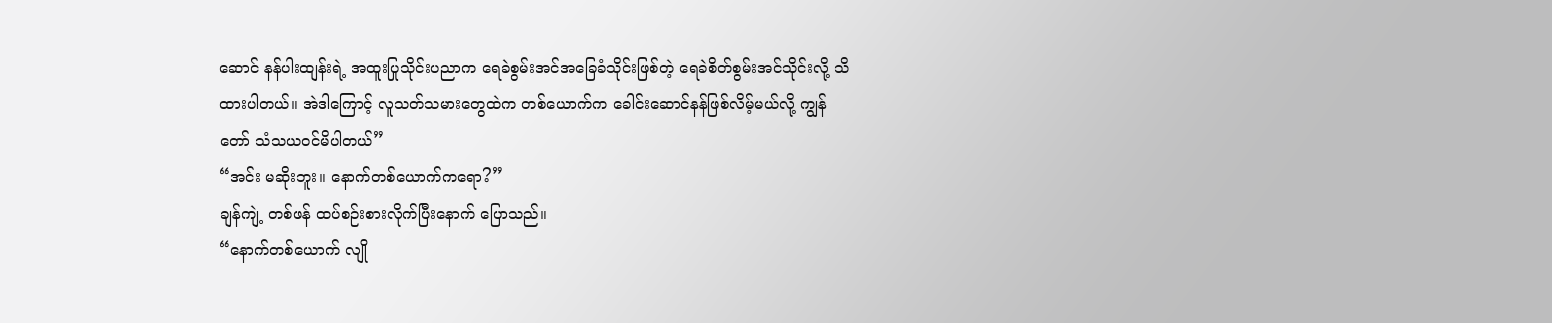ဆောင် နန်ပါးထျန်းရဲ့ အထူးပြုသိုင်းပညာက ရေခဲစွမ်းအင်အခြေခံသိုင်းဖြစ်တဲ့ ရေခဲစိတ်စွမ်းအင်သိုင်းလို့ သိထားပါတယ်။ အဲဒါကြောင့် လူသတ်သမားတွေထဲက တစ်ယောက်က ခေါင်းဆောင်နန်ဖြစ်လိမ့်မယ်လို့ ကျွန်တော် သံသယဝင်မိပါတယ်”
“အင်း မဆိုးဘူး။ နောက်တစ်ယောက်ကရော?”
ချန်ကျဲ့ တစ်ဖန် ထပ်စဉ်းစားလိုက်ပြီးနောက် ပြောသည်။
“နောက်တစ်ယောက် လျို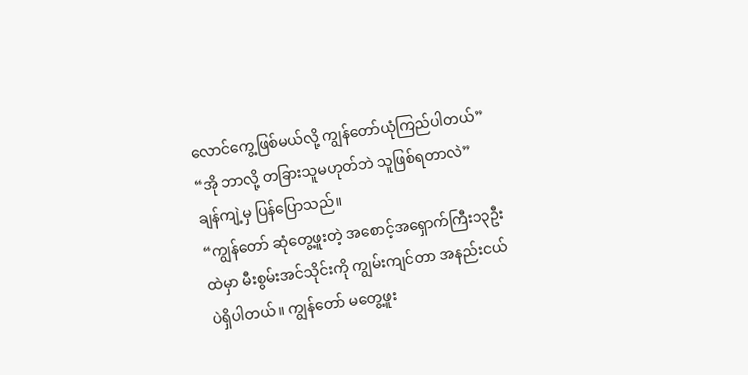လောင်ကွေ့ဖြစ်မယ်လို့ ကျွန်တော်ယုံကြည်ပါတယ်”
“အို ဘာလို့ တခြားသူမဟုတ်ဘဲ သူဖြစ်ရတာလဲ”
ချန်ကျဲ့မှ ပြန်ပြောသည်။
“ကျွန်တော် ဆုံတွေ့ဖူးတဲ့ အစောင့်အရှောက်ကြီး၁၃ဦးထဲမှာ မီးစွမ်းအင်သိုင်းကို ကျွမ်းကျင်တာ အနည်းငယ်ပဲရှိပါတယ်။ ကျွန်တော် မတွေ့ဖူး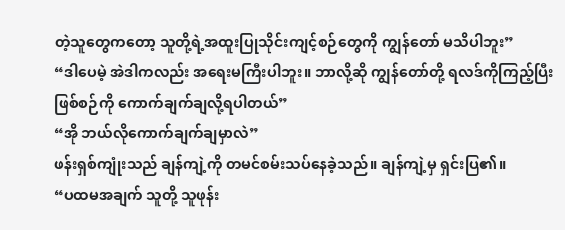တဲ့သူတွေကတော့ သူတို့ရဲ့အထူးပြုသိုင်းကျင့်စဉ်တွေကို ကျွန်တော် မသိပါဘူး”
“ဒါပေမဲ့ အဲဒါကလည်း အရေးမကြီးပါဘူး။ ဘာလို့ဆို ကျွန်တော်တို့ ရလဒ်ကိုကြည့်ပြီး ဖြစ်စဉ်ကို ကောက်ချက်ချလို့ရပါတယ်”
“အို ဘယ်လိုကောက်ချက်ချမှာလဲ”
ဖန်းရှစ်ကျုံးသည် ချန်ကျဲ့ကို တမင်စမ်းသပ်နေခဲ့သည်။ ချန်ကျဲ့မှ ရှင်းပြ၏။
“ပထမအချက် သူတို့ သူဖုန်း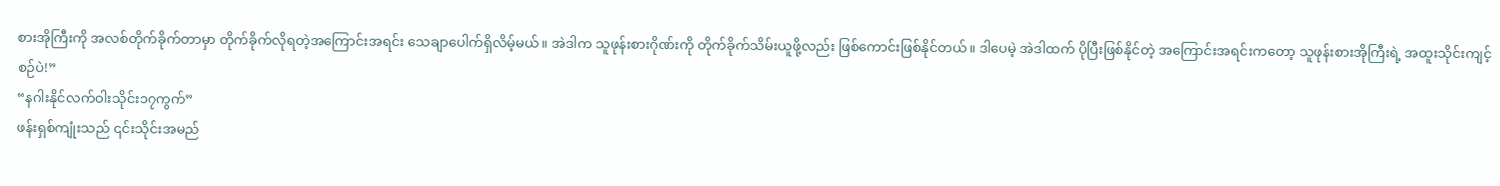စားအိုကြီးကို အလစ်တိုက်ခိုက်တာမှာ တိုက်ခိုက်လိုရတဲ့အကြောင်းအရင်း သေချာပေါက်ရှိလိမ့်မယ်။ အဲဒါက သူဖုန်းစားဂိုဏ်းကို တိုက်ခိုက်သိမ်းယူဖို့လည်း ဖြစ်ကောင်းဖြစ်နိုင်တယ်။ ဒါပေမဲ့ အဲဒါထက် ပိုပြီးဖြစ်နိုင်တဲ့ အကြောင်းအရင်းကတော့ သူဖုန်းစားအိုကြီးရဲ့ အထူးသိုင်းကျင့်စဉ်ပဲ!”
“နဂါးနိုင်လက်ဝါးသိုင်း၁၇ကွက်”
ဖန်းရှစ်ကျုံးသည် ၎င်းသိုင်းအမည်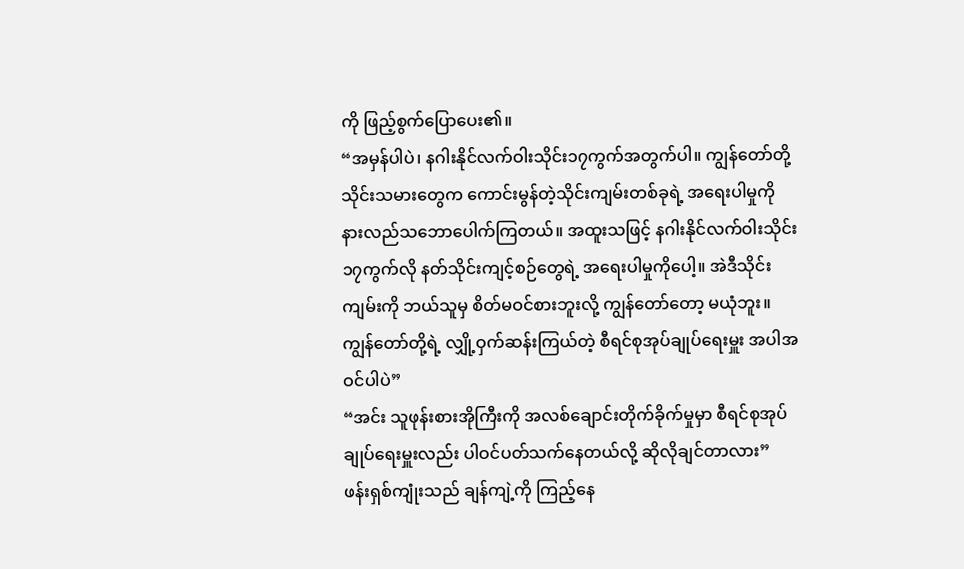ကို ဖြည့်စွက်ပြောပေး၏။
“အမှန်ပါပဲ၊ နဂါးနိုင်လက်ဝါးသိုင်း၁၇ကွက်အတွက်ပါ။ ကျွန်တော်တို့ သိုင်းသမားတွေက ကောင်းမွန်တဲ့သိုင်းကျမ်းတစ်ခုရဲ့ အရေးပါမှုကို နားလည်သဘောပေါက်ကြတယ်။ အထူးသဖြင့် နဂါးနိုင်လက်ဝါးသိုင်း၁၇ကွက်လို နတ်သိုင်းကျင့်စဉ်တွေရဲ့ အရေးပါမှုကိုပေါ့။ အဲဒီသိုင်းကျမ်းကို ဘယ်သူမှ စိတ်မဝင်စားဘူးလို့ ကျွန်တော်တော့ မယုံဘူး။ ကျွန်တော်တို့ရဲ့ လျှို့ဝှက်ဆန်းကြယ်တဲ့ စီရင်စုအုပ်ချုပ်ရေးမှူး အပါအဝင်ပါပဲ”
“အင်း သူဖုန်းစားအိုကြီးကို အလစ်ချောင်းတိုက်ခိုက်မှုမှာ စီရင်စုအုပ်ချုပ်ရေးမှူးလည်း ပါဝင်ပတ်သက်နေတယ်လို့ ဆိုလိုချင်တာလား”
ဖန်းရှစ်ကျုံးသည် ချန်ကျဲ့ကို ကြည့်နေ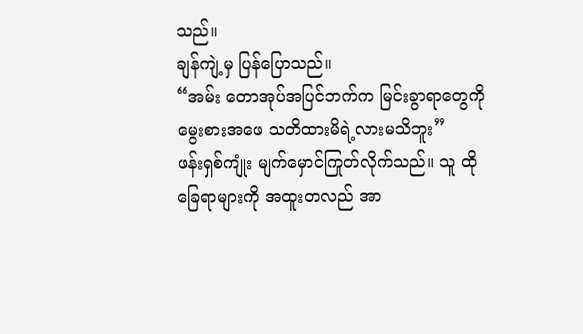သည်။
ချန်ကျဲ့မှ ပြန်ပြောသည်။
“အမ်း တောအုပ်အပြင်ဘက်က မြင်းခွာရာတွေကို မွေးစားအဖေ သတိထားမိရဲ့လားမသိဘူး”
ဖန်းရှစ်ကျုံး မျက်မှောင်ကြုတ်လိုက်သည်။ သူ ထိုခြေရာများကို အထူးတလည် အာ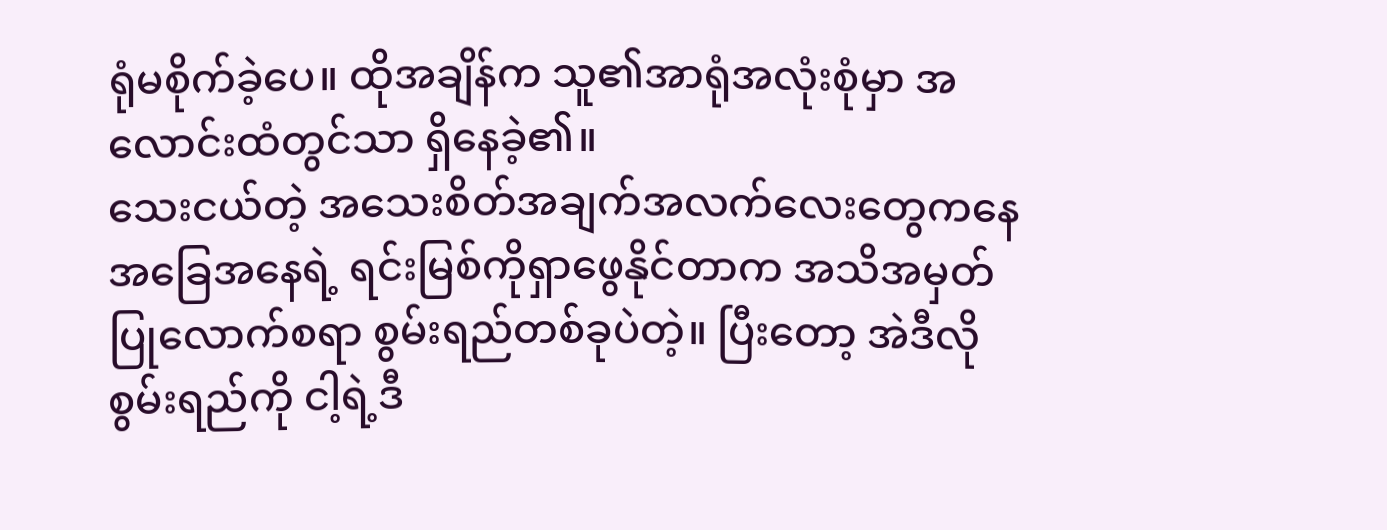ရုံမစိုက်ခဲ့ပေ။ ထိုအချိန်က သူ၏အာရုံအလုံးစုံမှာ အလောင်းထံတွင်သာ ရှိနေခဲ့၏။
သေးငယ်တဲ့ အသေးစိတ်အချက်အလက်လေးတွေကနေ အခြေအနေရဲ့ ရင်းမြစ်ကိုရှာဖွေနိုင်တာက အသိအမှတ်ပြုလောက်စရာ စွမ်းရည်တစ်ခုပဲတဲ့။ ပြီးတော့ အဲဒီလိုစွမ်းရည်ကို ငါ့ရဲ့ဒီ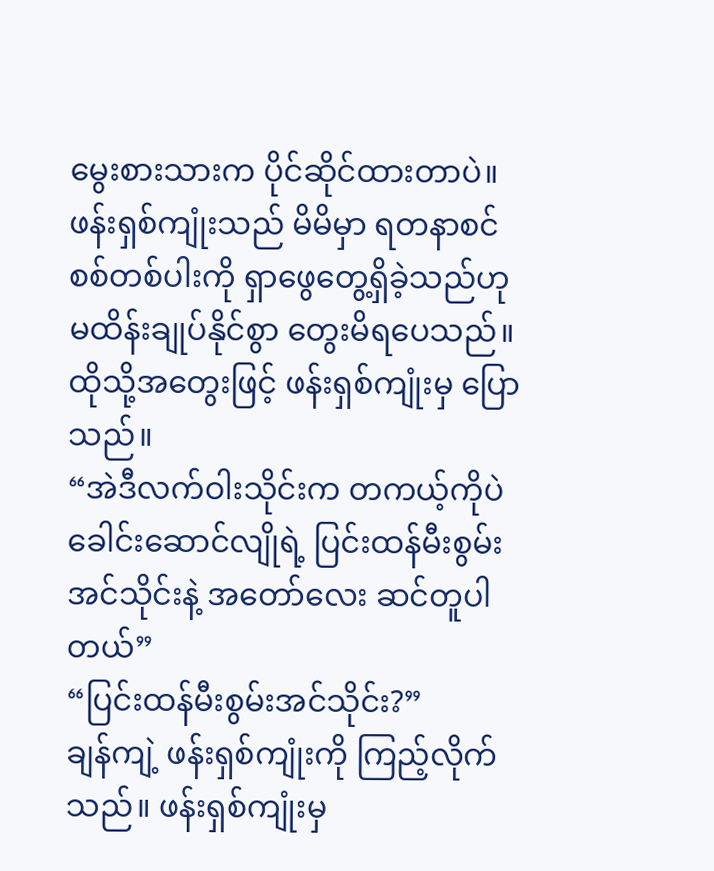မွေးစားသားက ပိုင်ဆိုင်ထားတာပဲ။
ဖန်းရှစ်ကျုံးသည် မိမိမှာ ရတနာစင်စစ်တစ်ပါးကို ရှာဖွေတွေ့ရှိခဲ့သည်ဟု မထိန်းချုပ်နိုင်စွာ တွေးမိရပေသည်။
ထိုသို့အတွေးဖြင့် ဖန်းရှစ်ကျုံးမှ ပြောသည်။
“အဲဒီလက်ဝါးသိုင်းက တကယ့်ကိုပဲ ခေါင်းဆောင်လျိုရဲ့ ပြင်းထန်မီးစွမ်းအင်သိုင်းနဲ့ အတော်လေး ဆင်တူပါတယ်”
“ပြင်းထန်မီးစွမ်းအင်သိုင်း?”
ချန်ကျဲ့ ဖန်းရှစ်ကျုံးကို ကြည့်လိုက်သည်။ ဖန်းရှစ်ကျုံးမှ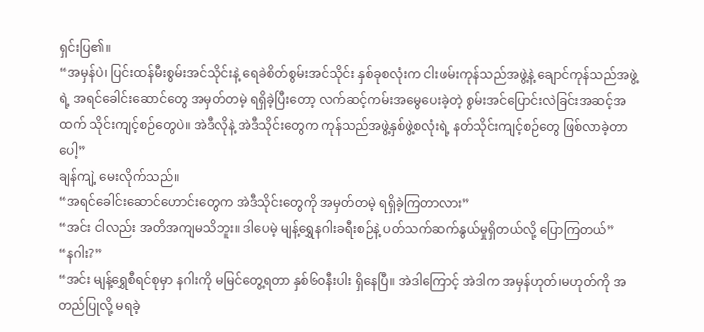ရှင်းပြ၏။
“အမှန်ပဲ၊ ပြင်းထန်မီးစွမ်းအင်သိုင်းနဲ့ ရေခဲစိတ်စွမ်းအင်သိုင်း နှစ်ခုစလုံးက ငါးဖမ်းကုန်သည်အဖွဲ့နဲ့ ချောင်ကုန်သည်အဖွဲ့ရဲ့ အရင်ခေါင်းဆောင်တွေ အမှတ်တမဲ့ ရရှိခဲ့ပြီးတော့ လက်ဆင့်ကမ်းအမွေပေးခဲ့တဲ့ စွမ်းအင်ပြောင်းလဲခြင်းအဆင့်အထက် သိုင်းကျင့်စဉ်တွေပဲ။ အဲဒီလိုနဲ့ အဲဒီသိုင်းတွေက ကုန်သည်အဖွဲ့နှစ်ဖွဲ့စလုံးရဲ့ နတ်သိုင်းကျင့်စဉ်တွေ ဖြစ်လာခဲ့တာပေါ့”
ချန်ကျဲ့ မေးလိုက်သည်။
“အရင်ခေါင်းဆောင်ဟောင်းတွေက အဲဒီသိုင်းတွေကို အမှတ်တမဲ့ ရရှိခဲ့ကြတာလား”
“အင်း ငါလည်း အတိအကျမသိဘူး။ ဒါပေမဲ့ မျန့်ရွှေနဂါးခရီးစဉ်နဲ့ ပတ်သက်ဆက်နွယ်မှုရှိတယ်လို့ ပြောကြတယ်”
“နဂါး?”
“အင်း မျန့်ရွှေစီရင်စုမှာ နဂါးကို မမြင်တွေ့ရတာ နှစ်၆၀နီးပါး ရှိနေပြီ။ အဲဒါကြောင့် အဲဒါက အမှန်ဟုတ်၊မဟုတ်ကို အတည်ပြုလို့ မရခဲ့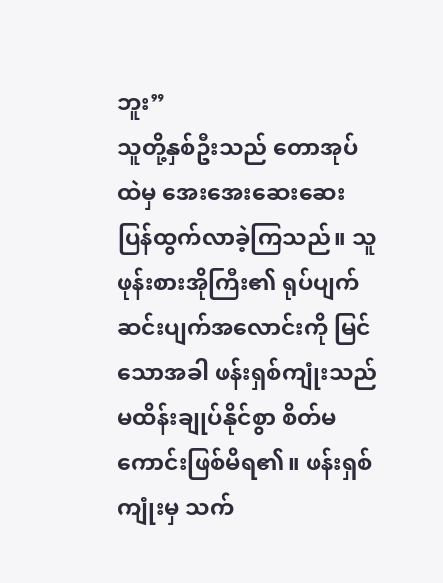ဘူး”
သူတို့နှစ်ဦးသည် တောအုပ်ထဲမှ အေးအေးဆေးဆေး ပြန်ထွက်လာခဲ့ကြသည်။ သူဖုန်းစားအိုကြီး၏ ရုပ်ပျက်ဆင်းပျက်အလောင်းကို မြင်သောအခါ ဖန်းရှစ်ကျုံးသည် မထိန်းချုပ်နိုင်စွာ စိတ်မကောင်းဖြစ်မိရ၏။ ဖန်းရှစ်ကျုံးမှ သက်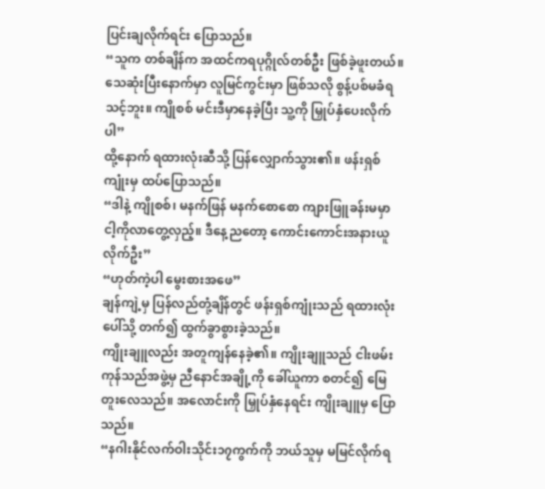ပြင်းချလိုက်ရင်း ပြောသည်။
“သူက တစ်ချိန်က အထင်ကရပုဂ္ဂိုလ်တစ်ဦး ဖြစ်ခဲ့ဖူးတယ်။ သေဆုံးပြီးနောက်မှာ လူမြင်ကွင်းမှာ ဖြစ်သလို စွန့်ပစ်မခံရသင့်ဘူး။ ကျိုစစ် မင်းဒီမှာနေခဲ့ပြီး သူ့ကို မြှုပ်နှံပေးလိုက်ပါ”
ထို့နောက် ရထားလုံးဆီသို့ ပြန်လျှောက်သွား၏။ ဖန်းရှစ်ကျုံးမှ ထပ်ပြောသည်။
“ဒါနဲ့ ကျိုစစ်၊ မနက်ဖြန် မနက်စောစော ကျားဖြူခန်းမမှာ ငါ့ကိုလာတွေ့လှည့်။ ဒီနေ့ညတော့ ကောင်းကောင်းအနားယူလိုက်ဦး”
“ဟုတ်ကဲ့ပါ မွေးစားအဖေ”
ချန်ကျဲ့မှ ပြန်လည်တုံ့ချိန်တွင် ဖန်းရှစ်ကျုံးသည် ရထားလုံးပေါ်သို့ တက်၍ ထွက်ခွာစွားခဲ့သည်။
ကျိုးချူလည်း အတူကျန်နေခဲ့၏။ ကျိုးချူသည် ငါးဖမ်းကုန်သည်အဖွဲ့မှ ညီနောင်အချို့ကို ခေါ်ယူကာ စတင်၍ မြေတူးလေသည်။ အလောင်းကို မြှုပ်နှံနေရင်း ကျိုးချူမှ ပြောသည်။
“နဂါးနိုင်လက်ဝါးသိုင်း၁၇ကွက်ကို ဘယ်သူမှ မမြင်လိုက်ရ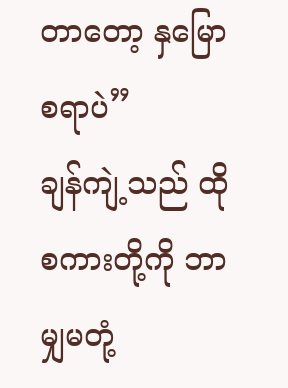တာတော့ နှမြောစရာပဲ”
ချန်ကျဲ့သည် ထိုစကားတို့ကို ဘာမျှမတုံ့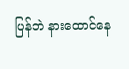ပြန်ဘဲ နားထောင်နေ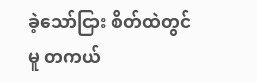ခဲ့သော်ငြား စိတ်ထဲတွင်မူ တကယ်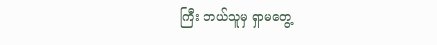ကြီး ဘယ်သူမှ ရှာမတွေ့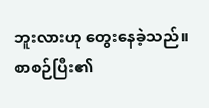ဘူးလားဟု တွေးနေခဲ့သည်။
စာစဉ်ပြီး၏